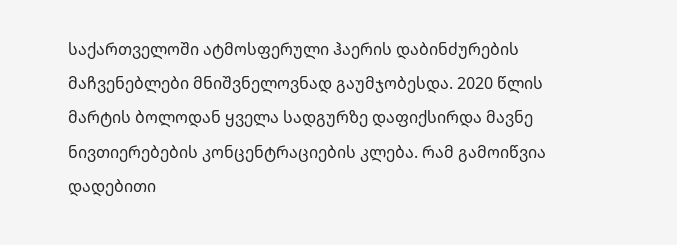საქართველოში ატმოსფერული ჰაერის დაბინძურების მაჩვენებლები მნიშვნელოვნად გაუმჯობესდა. 2020 წლის მარტის ბოლოდან ყველა სადგურზე დაფიქსირდა მავნე ნივთიერებების კონცენტრაციების კლება. რამ გამოიწვია დადებითი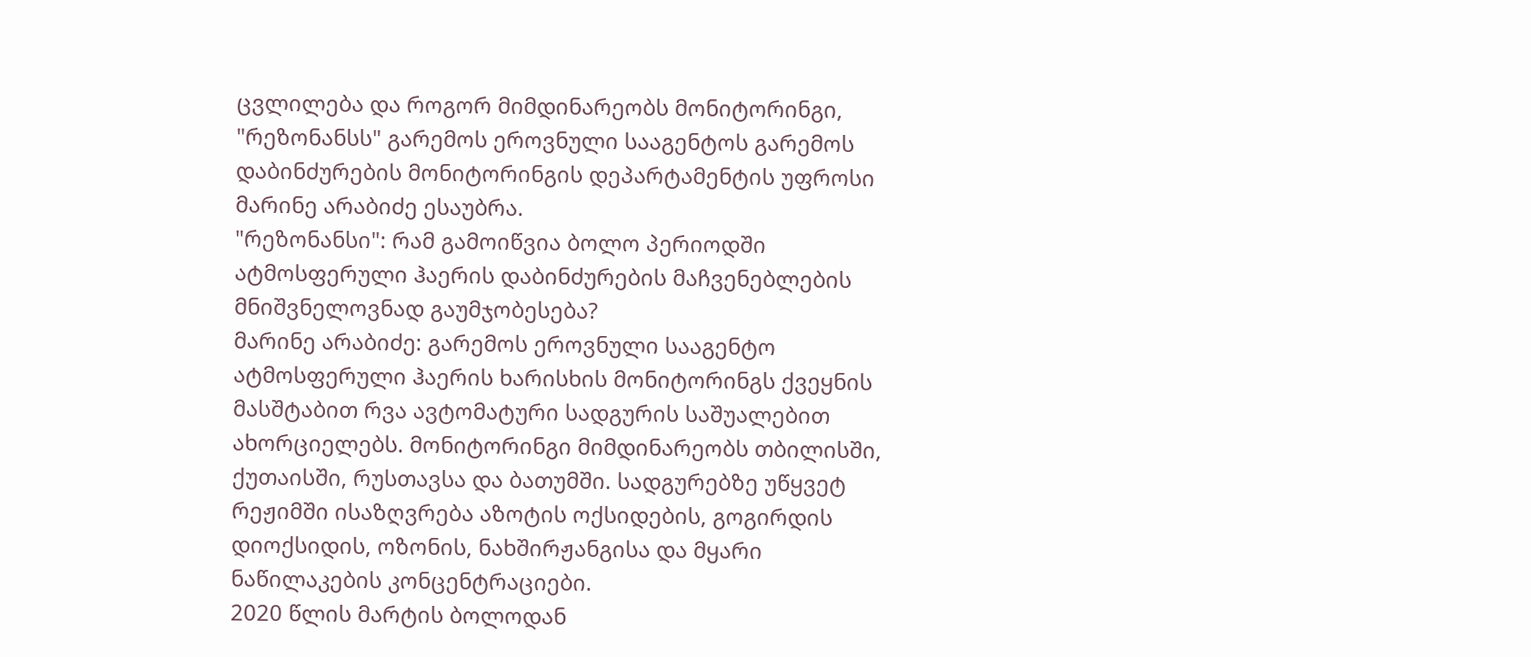ცვლილება და როგორ მიმდინარეობს მონიტორინგი, "რეზონანსს" გარემოს ეროვნული სააგენტოს გარემოს დაბინძურების მონიტორინგის დეპარტამენტის უფროსი მარინე არაბიძე ესაუბრა.
"რეზონანსი": რამ გამოიწვია ბოლო პერიოდში ატმოსფერული ჰაერის დაბინძურების მაჩვენებლების მნიშვნელოვნად გაუმჯობესება?
მარინე არაბიძე: გარემოს ეროვნული სააგენტო ატმოსფერული ჰაერის ხარისხის მონიტორინგს ქვეყნის მასშტაბით რვა ავტომატური სადგურის საშუალებით ახორციელებს. მონიტორინგი მიმდინარეობს თბილისში, ქუთაისში, რუსთავსა და ბათუმში. სადგურებზე უწყვეტ რეჟიმში ისაზღვრება აზოტის ოქსიდების, გოგირდის დიოქსიდის, ოზონის, ნახშირჟანგისა და მყარი ნაწილაკების კონცენტრაციები.
2020 წლის მარტის ბოლოდან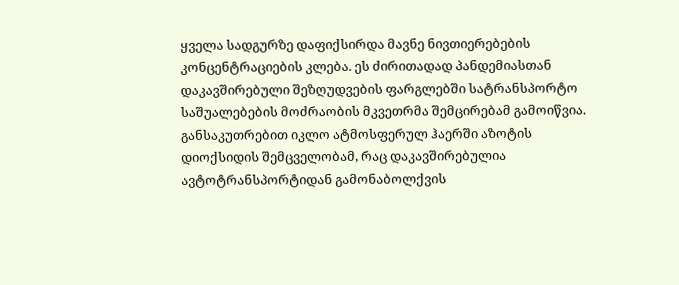ყველა სადგურზე დაფიქსირდა მავნე ნივთიერებების კონცენტრაციების კლება. ეს ძირითადად პანდემიასთან დაკავშირებული შეზღუდვების ფარგლებში სატრანსპორტო საშუალებების მოძრაობის მკვეთრმა შემცირებამ გამოიწვია. განსაკუთრებით იკლო ატმოსფერულ ჰაერში აზოტის დიოქსიდის შემცველობამ, რაც დაკავშირებულია ავტოტრანსპორტიდან გამონაბოლქვის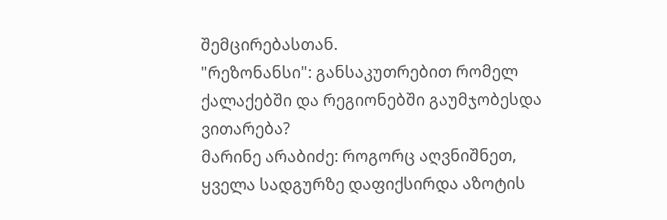შემცირებასთან.
"რეზონანსი": განსაკუთრებით რომელ ქალაქებში და რეგიონებში გაუმჯობესდა ვითარება?
მარინე არაბიძე: როგორც აღვნიშნეთ, ყველა სადგურზე დაფიქსირდა აზოტის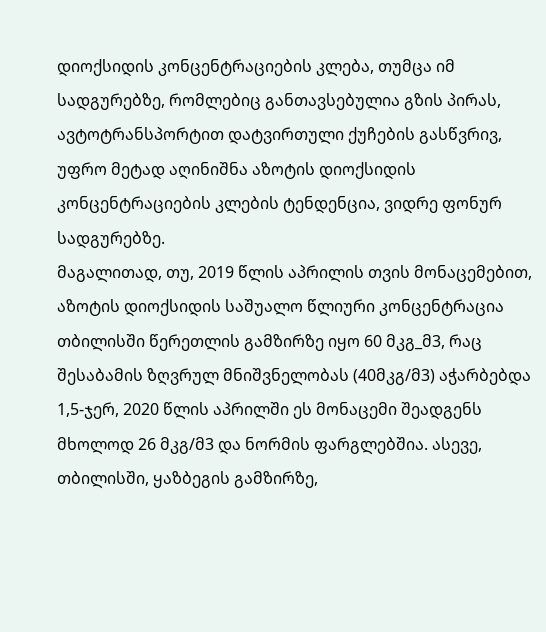დიოქსიდის კონცენტრაციების კლება, თუმცა იმ სადგურებზე, რომლებიც განთავსებულია გზის პირას, ავტოტრანსპორტით დატვირთული ქუჩების გასწვრივ, უფრო მეტად აღინიშნა აზოტის დიოქსიდის კონცენტრაციების კლების ტენდენცია, ვიდრე ფონურ სადგურებზე.
მაგალითად, თუ, 2019 წლის აპრილის თვის მონაცემებით, აზოტის დიოქსიდის საშუალო წლიური კონცენტრაცია თბილისში წერეთლის გამზირზე იყო 60 მკგ_მ3, რაც შესაბამის ზღვრულ მნიშვნელობას (40მკგ/მ3) აჭარბებდა 1,5-ჯერ, 2020 წლის აპრილში ეს მონაცემი შეადგენს მხოლოდ 26 მკგ/მ3 და ნორმის ფარგლებშია. ასევე, თბილისში, ყაზბეგის გამზირზე,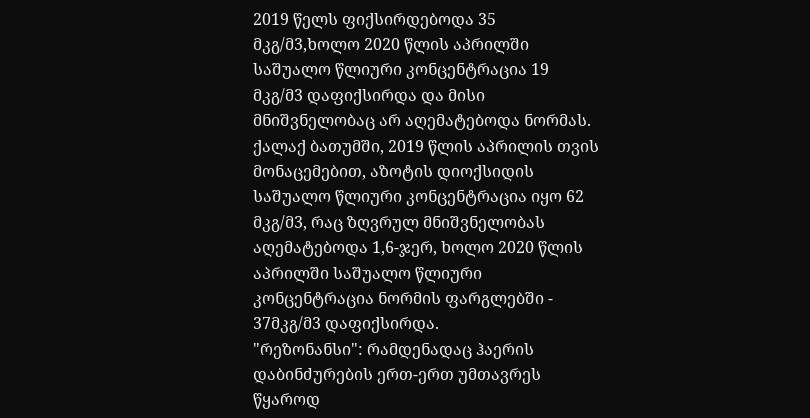2019 წელს ფიქსირდებოდა 35 მკგ/მ3,ხოლო 2020 წლის აპრილში საშუალო წლიური კონცენტრაცია 19 მკგ/მ3 დაფიქსირდა და მისი მნიშვნელობაც არ აღემატებოდა ნორმას.
ქალაქ ბათუმში, 2019 წლის აპრილის თვის მონაცემებით, აზოტის დიოქსიდის საშუალო წლიური კონცენტრაცია იყო 62 მკგ/მ3, რაც ზღვრულ მნიშვნელობას აღემატებოდა 1,6-ჯერ, ხოლო 2020 წლის აპრილში საშუალო წლიური კონცენტრაცია ნორმის ფარგლებში - 37მკგ/მ3 დაფიქსირდა.
"რეზონანსი": რამდენადაც ჰაერის დაბინძურების ერთ-ერთ უმთავრეს წყაროდ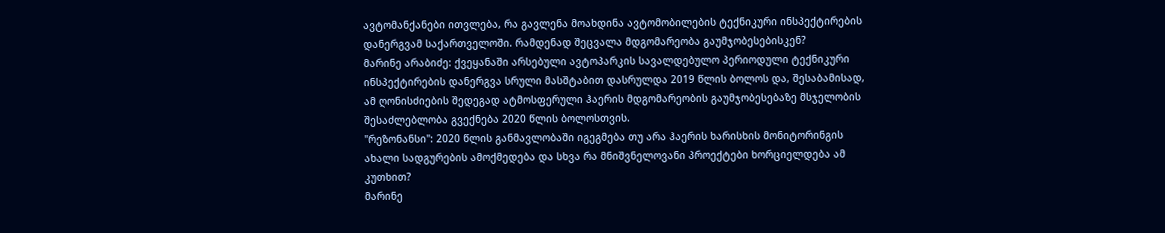ავტომანქანები ითვლება, რა გავლენა მოახდინა ავტომობილების ტექნიკური ინსპექტირების დანერგვამ საქართველოში. რამდენად შეცვალა მდგომარეობა გაუმჯობესებისკენ?
მარინე არაბიძე: ქვეყანაში არსებული ავტოპარკის სავალდებულო პერიოდული ტექნიკური ინსპექტირების დანერგვა სრული მასშტაბით დასრულდა 2019 წლის ბოლოს და, შესაბამისად, ამ ღონისძიების შედეგად ატმოსფერული ჰაერის მდგომარეობის გაუმჯობესებაზე მსჯელობის შესაძლებლობა გვექნება 2020 წლის ბოლოსთვის.
"რეზონანსი": 2020 წლის განმავლობაში იგეგმება თუ არა ჰაერის ხარისხის მონიტორინგის ახალი სადგურების ამოქმედება და სხვა რა მნიშვნელოვანი პროექტები ხორციელდება ამ კუთხით?
მარინე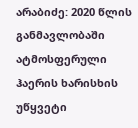არაბიძე: 2020 წლის განმავლობაში ატმოსფერული ჰაერის ხარისხის უწყვეტი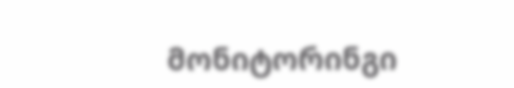მონიტორინგი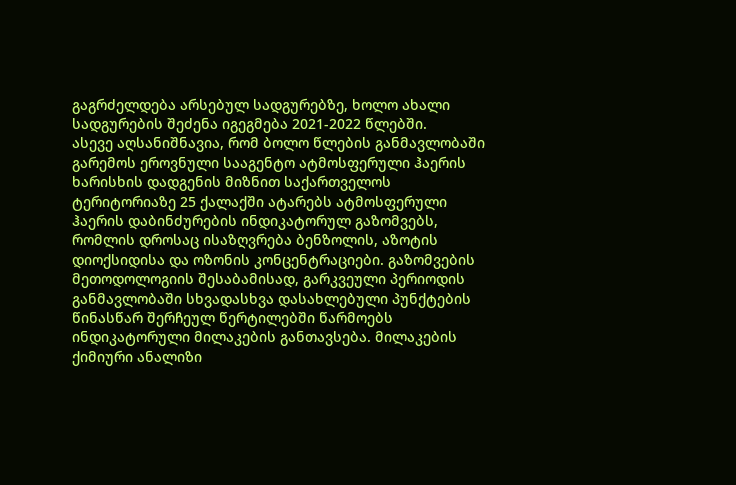გაგრძელდება არსებულ სადგურებზე, ხოლო ახალი სადგურების შეძენა იგეგმება 2021-2022 წლებში.
ასევე აღსანიშნავია, რომ ბოლო წლების განმავლობაში გარემოს ეროვნული სააგენტო ატმოსფერული ჰაერის ხარისხის დადგენის მიზნით საქართველოს ტერიტორიაზე 25 ქალაქში ატარებს ატმოსფერული ჰაერის დაბინძურების ინდიკატორულ გაზომვებს, რომლის დროსაც ისაზღვრება ბენზოლის, აზოტის დიოქსიდისა და ოზონის კონცენტრაციები. გაზომვების მეთოდოლოგიის შესაბამისად, გარკვეული პერიოდის განმავლობაში სხვადასხვა დასახლებული პუნქტების წინასწარ შერჩეულ წერტილებში წარმოებს ინდიკატორული მილაკების განთავსება. მილაკების ქიმიური ანალიზი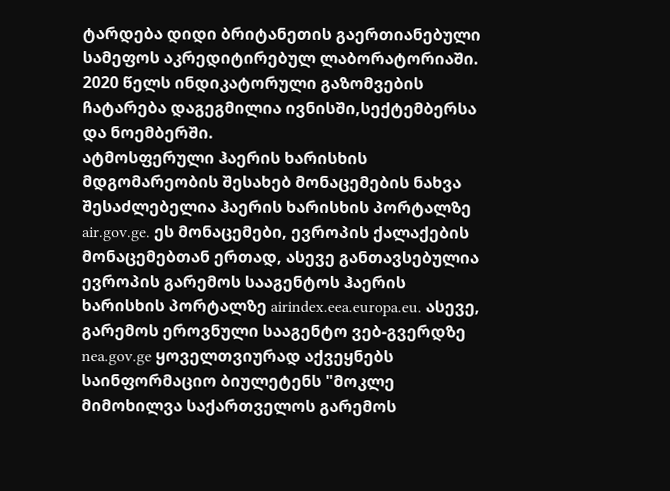ტარდება დიდი ბრიტანეთის გაერთიანებული სამეფოს აკრედიტირებულ ლაბორატორიაში. 2020 წელს ინდიკატორული გაზომვების ჩატარება დაგეგმილია ივნისში,სექტემბერსა და ნოემბერში.
ატმოსფერული ჰაერის ხარისხის მდგომარეობის შესახებ მონაცემების ნახვა შესაძლებელია ჰაერის ხარისხის პორტალზე air.gov.ge. ეს მონაცემები, ევროპის ქალაქების მონაცემებთან ერთად, ასევე განთავსებულია ევროპის გარემოს სააგენტოს ჰაერის ხარისხის პორტალზე airindex.eea.europa.eu. ასევე, გარემოს ეროვნული სააგენტო ვებ-გვერდზე nea.gov.ge ყოველთვიურად აქვეყნებს საინფორმაციო ბიულეტენს "მოკლე მიმოხილვა საქართველოს გარემოს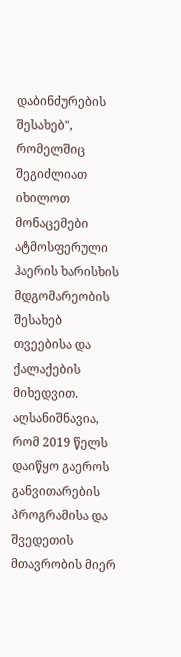დაბინძურების შესახებ", რომელშიც შეგიძლიათ იხილოთ მონაცემები ატმოსფერული ჰაერის ხარისხის მდგომარეობის შესახებ თვეებისა და ქალაქების მიხედვით.
აღსანიშნავია, რომ 2019 წელს დაიწყო გაეროს განვითარების პროგრამისა და შვედეთის მთავრობის მიერ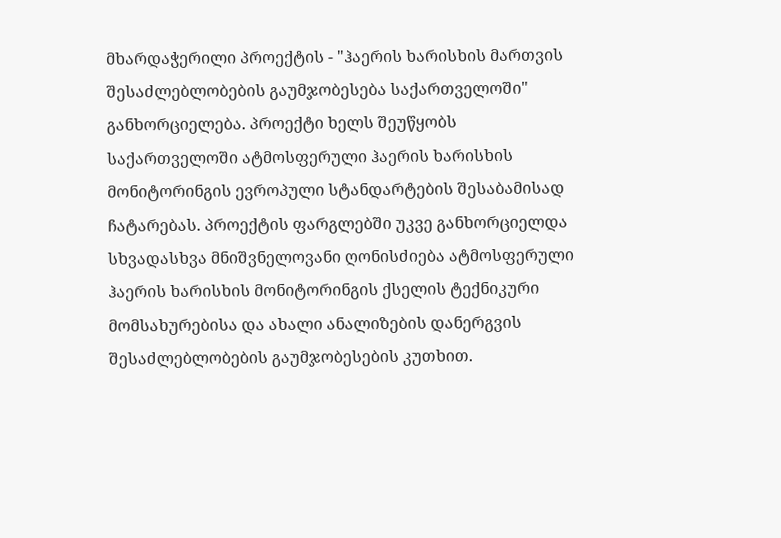მხარდაჭერილი პროექტის - "ჰაერის ხარისხის მართვის შესაძლებლობების გაუმჯობესება საქართველოში" განხორციელება. პროექტი ხელს შეუწყობს საქართველოში ატმოსფერული ჰაერის ხარისხის მონიტორინგის ევროპული სტანდარტების შესაბამისად ჩატარებას. პროექტის ფარგლებში უკვე განხორციელდა სხვადასხვა მნიშვნელოვანი ღონისძიება ატმოსფერული ჰაერის ხარისხის მონიტორინგის ქსელის ტექნიკური მომსახურებისა და ახალი ანალიზების დანერგვის შესაძლებლობების გაუმჯობესების კუთხით.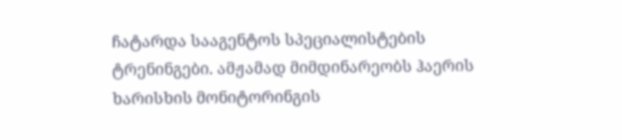ჩატარდა სააგენტოს სპეციალისტების ტრენინგები. ამჟამად მიმდინარეობს ჰაერის ხარისხის მონიტორინგის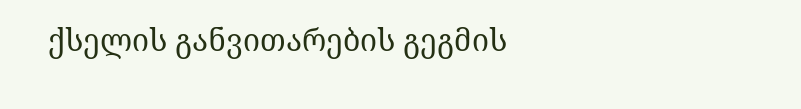ქსელის განვითარების გეგმის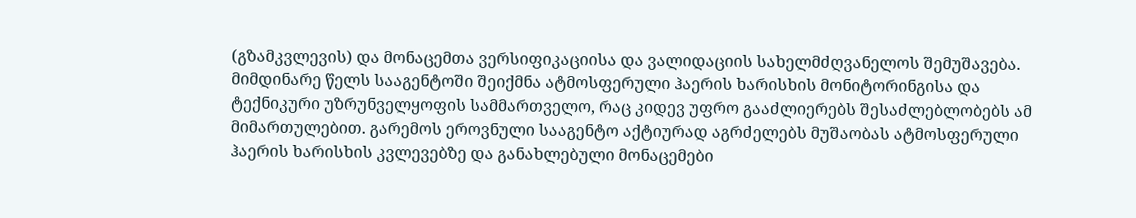(გზამკვლევის) და მონაცემთა ვერსიფიკაციისა და ვალიდაციის სახელმძღვანელოს შემუშავება.
მიმდინარე წელს სააგენტოში შეიქმნა ატმოსფერული ჰაერის ხარისხის მონიტორინგისა და ტექნიკური უზრუნველყოფის სამმართველო, რაც კიდევ უფრო გააძლიერებს შესაძლებლობებს ამ მიმართულებით. გარემოს ეროვნული სააგენტო აქტიურად აგრძელებს მუშაობას ატმოსფერული ჰაერის ხარისხის კვლევებზე და განახლებული მონაცემები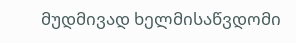მუდმივად ხელმისაწვდომი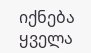იქნება ყველა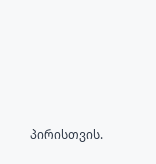პირისთვის.